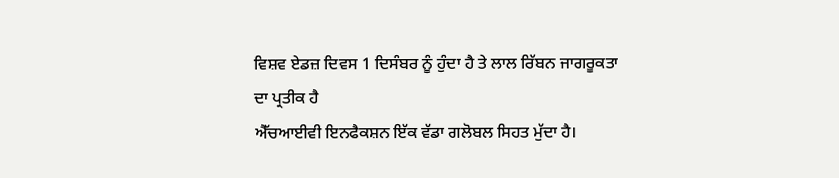ਵਿਸ਼ਵ ਏਡਜ਼ ਦਿਵਸ 1 ਦਿਸੰਬਰ ਨੂੰ ਹੁੰਦਾ ਹੈ ਤੇ ਲਾਲ ਰਿੱਬਨ ਜਾਗਰੂਕਤਾ ਦਾ ਪ੍ਰਤੀਕ ਹੈ
ਐੱਚਆਈਵੀ ਇਨਫੈਕਸ਼ਨ ਇੱਕ ਵੱਡਾ ਗਲੋਬਲ ਸਿਹਤ ਮੁੱਦਾ ਹੈ।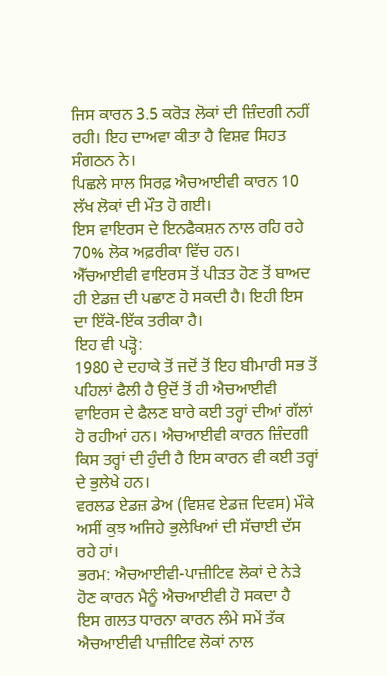ਜਿਸ ਕਾਰਨ 3.5 ਕਰੋੜ ਲੋਕਾਂ ਦੀ ਜ਼ਿੰਦਗੀ ਨਹੀਂ ਰਹੀ। ਇਹ ਦਾਅਵਾ ਕੀਤਾ ਹੈ ਵਿਸ਼ਵ ਸਿਹਤ ਸੰਗਠਨ ਨੇ।
ਪਿਛਲੇ ਸਾਲ ਸਿਰਫ਼ ਐਚਆਈਵੀ ਕਾਰਨ 10 ਲੱਖ ਲੋਕਾਂ ਦੀ ਮੌਤ ਹੋ ਗਈ।
ਇਸ ਵਾਇਰਸ ਦੇ ਇਨਫੈਕਸ਼ਨ ਨਾਲ ਰਹਿ ਰਹੇ 70% ਲੋਕ ਅਫ਼ਰੀਕਾ ਵਿੱਚ ਹਨ।
ਐੱਚਆਈਵੀ ਵਾਇਰਸ ਤੋਂ ਪੀੜਤ ਹੋਣ ਤੋਂ ਬਾਅਦ ਹੀ ਏਡਜ਼ ਦੀ ਪਛਾਣ ਹੋ ਸਕਦੀ ਹੈ। ਇਹੀ ਇਸ ਦਾ ਇੱਕੋ-ਇੱਕ ਤਰੀਕਾ ਹੈ।
ਇਹ ਵੀ ਪੜ੍ਹੋ:
1980 ਦੇ ਦਹਾਕੇ ਤੋਂ ਜਦੋਂ ਤੋਂ ਇਹ ਬੀਮਾਰੀ ਸਭ ਤੋਂ ਪਹਿਲਾਂ ਫੈਲੀ ਹੈ ਉਦੋਂ ਤੋਂ ਹੀ ਐਚਆਈਵੀ ਵਾਇਰਸ ਦੇ ਫੈਲਣ ਬਾਰੇ ਕਈ ਤਰ੍ਹਾਂ ਦੀਆਂ ਗੱਲਾਂ ਹੋ ਰਹੀਆਂ ਹਨ। ਐਚਆਈਵੀ ਕਾਰਨ ਜ਼ਿੰਦਗੀ ਕਿਸ ਤਰ੍ਹਾਂ ਦੀ ਹੁੰਦੀ ਹੈ ਇਸ ਕਾਰਨ ਵੀ ਕਈ ਤਰ੍ਹਾਂ ਦੇ ਭੁਲੇਖੇ ਹਨ।
ਵਰਲਡ ਏਡਜ਼ ਡੇਅ (ਵਿਸ਼ਵ ਏਡਜ਼ ਦਿਵਸ) ਮੌਕੇ ਅਸੀਂ ਕੁਝ ਅਜਿਹੇ ਭੁਲੇਖਿਆਂ ਦੀ ਸੱਚਾਈ ਦੱਸ ਰਹੇ ਹਾਂ।
ਭਰਮ: ਐਚਆਈਵੀ-ਪਾਜ਼ੀਟਿਵ ਲੋਕਾਂ ਦੇ ਨੇੜੇ ਹੋਣ ਕਾਰਨ ਮੈਨੂੰ ਐਚਆਈਵੀ ਹੋ ਸਕਦਾ ਹੈ
ਇਸ ਗਲਤ ਧਾਰਨਾ ਕਾਰਨ ਲੰਮੇ ਸਮੇਂ ਤੱਕ ਐਚਆਈਵੀ ਪਾਜ਼ੀਟਿਵ ਲੋਕਾਂ ਨਾਲ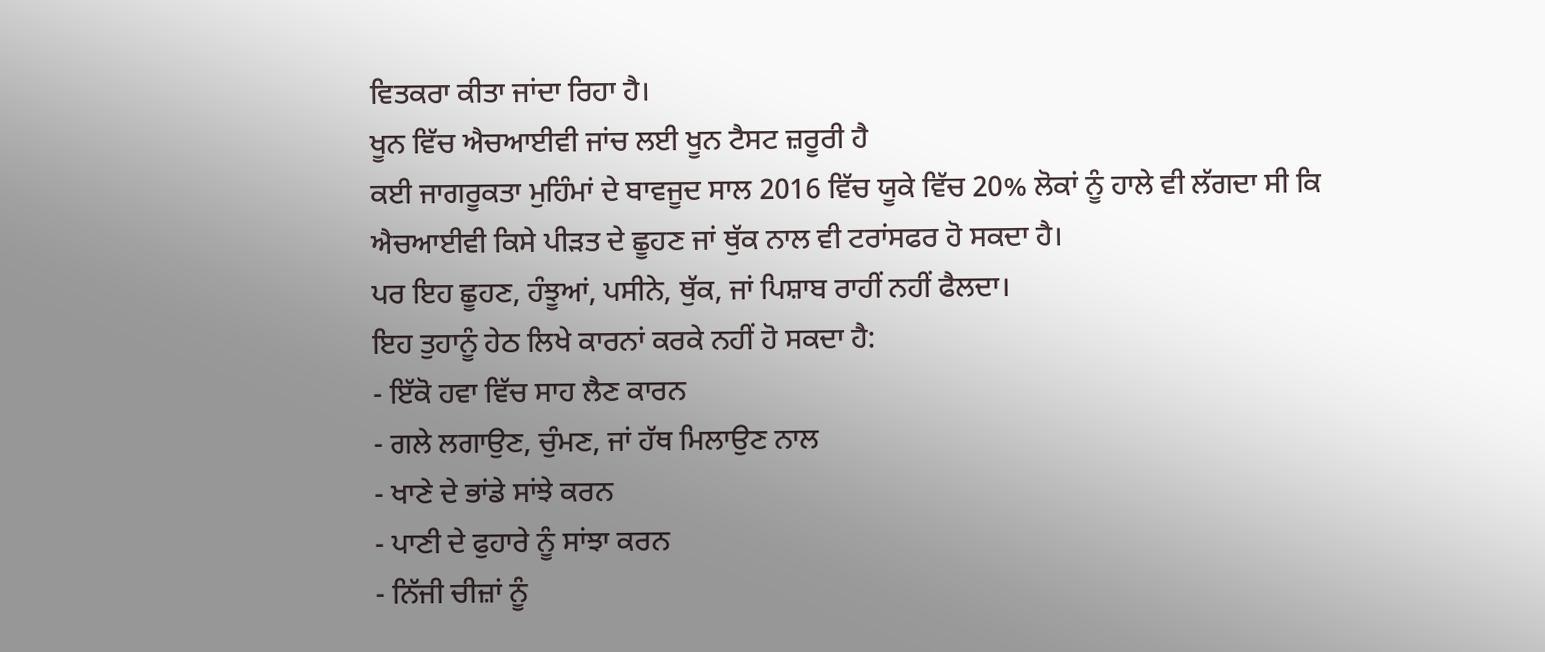ਵਿਤਕਰਾ ਕੀਤਾ ਜਾਂਦਾ ਰਿਹਾ ਹੈ।
ਖੂਨ ਵਿੱਚ ਐਚਆਈਵੀ ਜਾਂਚ ਲਈ ਖੂਨ ਟੈਸਟ ਜ਼ਰੂਰੀ ਹੈ
ਕਈ ਜਾਗਰੂਕਤਾ ਮੁਹਿੰਮਾਂ ਦੇ ਬਾਵਜੂਦ ਸਾਲ 2016 ਵਿੱਚ ਯੂਕੇ ਵਿੱਚ 20% ਲੋਕਾਂ ਨੂੰ ਹਾਲੇ ਵੀ ਲੱਗਦਾ ਸੀ ਕਿ ਐਚਆਈਵੀ ਕਿਸੇ ਪੀੜਤ ਦੇ ਛੂਹਣ ਜਾਂ ਥੁੱਕ ਨਾਲ ਵੀ ਟਰਾਂਸਫਰ ਹੋ ਸਕਦਾ ਹੈ।
ਪਰ ਇਹ ਛੂਹਣ, ਹੰਝੂਆਂ, ਪਸੀਨੇ, ਥੁੱਕ, ਜਾਂ ਪਿਸ਼ਾਬ ਰਾਹੀਂ ਨਹੀਂ ਫੈਲਦਾ।
ਇਹ ਤੁਹਾਨੂੰ ਹੇਠ ਲਿਖੇ ਕਾਰਨਾਂ ਕਰਕੇ ਨਹੀਂ ਹੋ ਸਕਦਾ ਹੈ:
- ਇੱਕੋ ਹਵਾ ਵਿੱਚ ਸਾਹ ਲੈਣ ਕਾਰਨ
- ਗਲੇ ਲਗਾਉਣ, ਚੁੰਮਣ, ਜਾਂ ਹੱਥ ਮਿਲਾਉਣ ਨਾਲ
- ਖਾਣੇ ਦੇ ਭਾਂਡੇ ਸਾਂਝੇ ਕਰਨ
- ਪਾਣੀ ਦੇ ਫੁਹਾਰੇ ਨੂੰ ਸਾਂਝਾ ਕਰਨ
- ਨਿੱਜੀ ਚੀਜ਼ਾਂ ਨੂੰ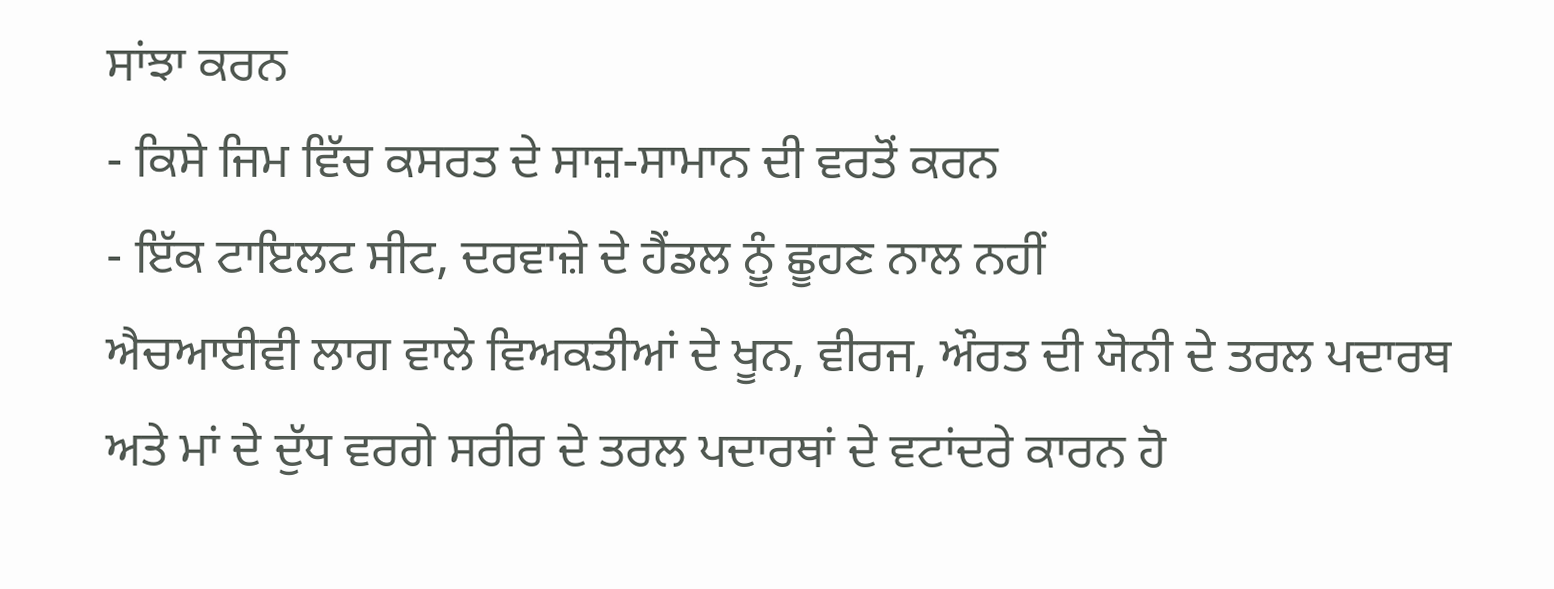ਸਾਂਝਾ ਕਰਨ
- ਕਿਸੇ ਜਿਮ ਵਿੱਚ ਕਸਰਤ ਦੇ ਸਾਜ਼-ਸਾਮਾਨ ਦੀ ਵਰਤੋਂ ਕਰਨ
- ਇੱਕ ਟਾਇਲਟ ਸੀਟ, ਦਰਵਾਜ਼ੇ ਦੇ ਹੈਂਡਲ ਨੂੰ ਛੂਹਣ ਨਾਲ ਨਹੀਂ
ਐਚਆਈਵੀ ਲਾਗ ਵਾਲੇ ਵਿਅਕਤੀਆਂ ਦੇ ਖੂਨ, ਵੀਰਜ, ਔਰਤ ਦੀ ਯੋਨੀ ਦੇ ਤਰਲ ਪਦਾਰਥ ਅਤੇ ਮਾਂ ਦੇ ਦੁੱਧ ਵਰਗੇ ਸਰੀਰ ਦੇ ਤਰਲ ਪਦਾਰਥਾਂ ਦੇ ਵਟਾਂਦਰੇ ਕਾਰਨ ਹੋ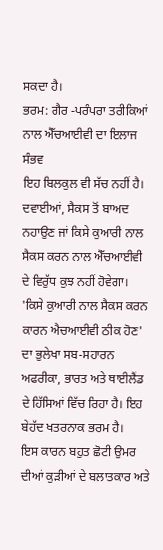ਸਕਦਾ ਹੈ।
ਭਰਮ: ਗੈਰ -ਪਰੰਪਰਾ ਤਰੀਕਿਆਂ ਨਾਲ ਐੱਚਆਈਵੀ ਦਾ ਇਲਾਜ ਸੰਭਵ
ਇਹ ਬਿਲਕੁਲ ਵੀ ਸੱਚ ਨਹੀਂ ਹੈ। ਦਵਾਈਆਂ, ਸੈਕਸ ਤੋਂ ਬਾਅਦ ਨਹਾਉਣ ਜਾਂ ਕਿਸੇ ਕੁਆਰੀ ਨਾਲ ਸੈਕਸ ਕਰਨ ਨਾਲ ਐੱਚਆਈਵੀ ਦੇ ਵਿਰੁੱਧ ਕੁਝ ਨਹੀਂ ਹੋਵੇਗਾ।
'ਕਿਸੇ ਕੁਆਰੀ ਨਾਲ ਸੈਕਸ ਕਰਨ ਕਾਰਨ ਐਚਆਈਵੀ ਠੀਕ ਹੋਣ' ਦਾ ਭੁਲੇਖਾ ਸਬ-ਸਹਾਰਨ ਅਫਰੀਕਾ, ਭਾਰਤ ਅਤੇ ਥਾਈਲੈਂਡ ਦੇ ਹਿੱਸਿਆਂ ਵਿੱਚ ਰਿਹਾ ਹੈ। ਇਹ ਬੇਹੱਦ ਖਤਰਨਾਕ ਭਰਮ ਹੈ।
ਇਸ ਕਾਰਨ ਬਹੁਤ ਛੋਟੀ ਉਮਰ ਦੀਆਂ ਕੁੜੀਆਂ ਦੇ ਬਲਾਤਕਾਰ ਅਤੇ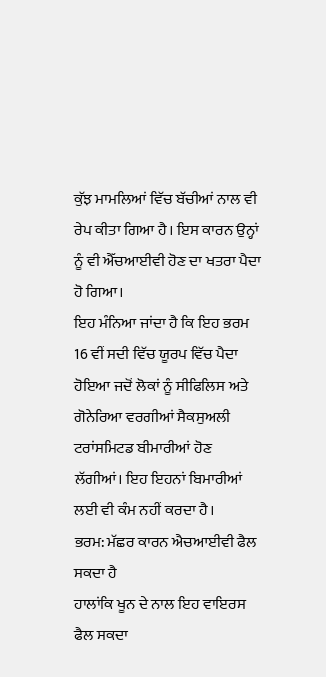ਕੁੱਝ ਮਾਮਲਿਆਂ ਵਿੱਚ ਬੱਚੀਆਂ ਨਾਲ ਵੀ ਰੇਪ ਕੀਤਾ ਗਿਆ ਹੈ। ਇਸ ਕਾਰਨ ਉਨ੍ਹਾਂ ਨੂੰ ਵੀ ਐੱਚਆਈਵੀ ਹੋਣ ਦਾ ਖਤਰਾ ਪੈਦਾ ਹੋ ਗਿਆ।
ਇਹ ਮੰਨਿਆ ਜਾਂਦਾ ਹੈ ਕਿ ਇਹ ਭਰਮ 16 ਵੀਂ ਸਦੀ ਵਿੱਚ ਯੂਰਪ ਵਿੱਚ ਪੈਦਾ ਹੋਇਆ ਜਦੋਂ ਲੋਕਾਂ ਨੂੰ ਸੀਫਿਲਿਸ ਅਤੇ ਗੋਨੇਰਿਆ ਵਰਗੀਆਂ ਸੈਕਸੁਅਲੀ ਟਰਾਂਸਮਿਟਡ ਬੀਮਾਰੀਆਂ ਹੋਣ ਲੱਗੀਆਂ। ਇਹ ਇਹਨਾਂ ਬਿਮਾਰੀਆਂ ਲਈ ਵੀ ਕੰਮ ਨਹੀਂ ਕਰਦਾ ਹੈ।
ਭਰਮ: ਮੱਛਰ ਕਾਰਨ ਐਚਆਈਵੀ ਫੈਲ ਸਕਦਾ ਹੈ
ਹਾਲਾਂਕਿ ਖੂਨ ਦੇ ਨਾਲ ਇਹ ਵਾਇਰਸ ਫੈਲ ਸਕਦਾ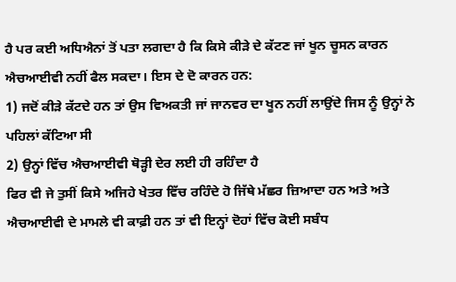ਹੈ ਪਰ ਕਈ ਅਧਿਐਨਾਂ ਤੋਂ ਪਤਾ ਲਗਦਾ ਹੈ ਕਿ ਕਿਸੇ ਕੀੜੇ ਦੇ ਕੱਟਣ ਜਾਂ ਖੂਨ ਚੂਸਨ ਕਾਰਨ ਐਚਆਈਵੀ ਨਹੀਂ ਫੈਲ ਸਕਦਾ। ਇਸ ਦੇ ਦੋ ਕਾਰਨ ਹਨ:
1) ਜਦੋਂ ਕੀੜੇ ਕੱਟਦੇ ਹਨ ਤਾਂ ਉਸ ਵਿਅਕਤੀ ਜਾਂ ਜਾਨਵਰ ਦਾ ਖੂਨ ਨਹੀਂ ਲਾਉਂਦੇ ਜਿਸ ਨੂੰ ਉਨ੍ਹਾਂ ਨੇ ਪਹਿਲਾਂ ਕੱਟਿਆ ਸੀ
2) ਉਨ੍ਹਾਂ ਵਿੱਚ ਐਚਆਈਵੀ ਥੋੜ੍ਹੀ ਦੇਰ ਲਈ ਹੀ ਰਹਿੰਦਾ ਹੈ
ਫਿਰ ਵੀ ਜੇ ਤੁਸੀਂ ਕਿਸੇ ਅਜਿਹੇ ਖੇਤਰ ਵਿੱਚ ਰਹਿੰਦੇ ਹੋ ਜਿੱਥੇ ਮੱਛਰ ਜ਼ਿਆਦਾ ਹਨ ਅਤੇ ਅਤੇ ਐਚਆਈਵੀ ਦੇ ਮਾਮਲੇ ਵੀ ਕਾਫ਼ੀ ਹਨ ਤਾਂ ਵੀ ਇਨ੍ਹਾਂ ਦੋਹਾਂ ਵਿੱਚ ਕੋਈ ਸਬੰਧ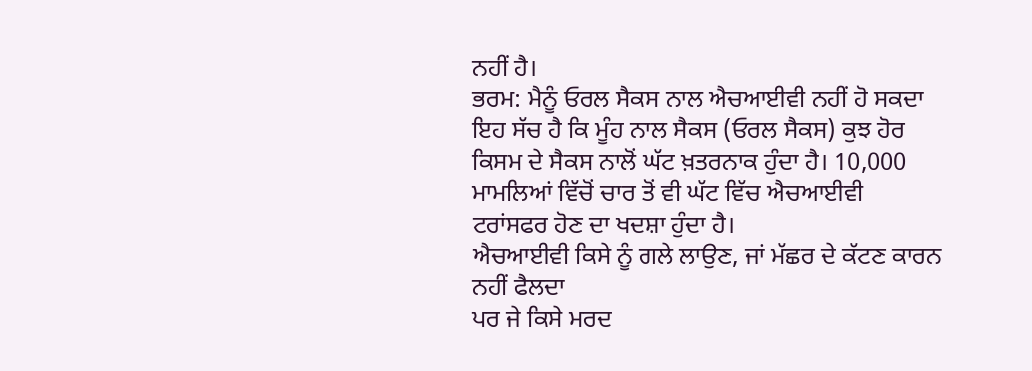ਨਹੀਂ ਹੈ।
ਭਰਮ: ਮੈਨੂੰ ਓਰਲ ਸੈਕਸ ਨਾਲ ਐਚਆਈਵੀ ਨਹੀਂ ਹੋ ਸਕਦਾ
ਇਹ ਸੱਚ ਹੈ ਕਿ ਮੂੰਹ ਨਾਲ ਸੈਕਸ (ਓਰਲ ਸੈਕਸ) ਕੁਝ ਹੋਰ ਕਿਸਮ ਦੇ ਸੈਕਸ ਨਾਲੋਂ ਘੱਟ ਖ਼ਤਰਨਾਕ ਹੁੰਦਾ ਹੈ। 10,000 ਮਾਮਲਿਆਂ ਵਿੱਚੋਂ ਚਾਰ ਤੋਂ ਵੀ ਘੱਟ ਵਿੱਚ ਐਚਆਈਵੀ ਟਰਾਂਸਫਰ ਹੋਣ ਦਾ ਖਦਸ਼ਾ ਹੁੰਦਾ ਹੈ।
ਐਚਆਈਵੀ ਕਿਸੇ ਨੂੰ ਗਲੇ ਲਾਉਣ, ਜਾਂ ਮੱਛਰ ਦੇ ਕੱਟਣ ਕਾਰਨ ਨਹੀਂ ਫੈਲਦਾ
ਪਰ ਜੇ ਕਿਸੇ ਮਰਦ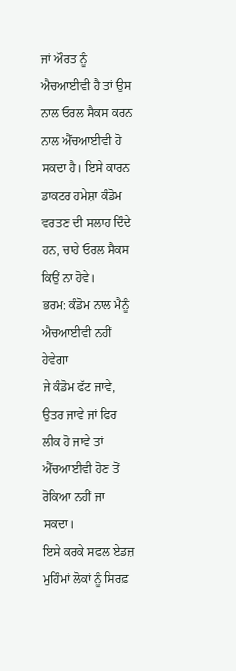ਜਾਂ ਔਰਤ ਨੂੰ ਐਚਆਈਵੀ ਹੈ ਤਾਂ ਉਸ ਨਾਲ ਓਰਲ ਸੈਕਸ ਕਰਨ ਨਾਲ ਐੱਚਆਈਵੀ ਹੋ ਸਕਦਾ ਹੈ। ਇਸੇ ਕਾਰਨ ਡਾਕਟਰ ਹਮੇਸ਼ਾ ਕੰਡੋਮ ਵਰਤਣ ਦੀ ਸਲਾਹ ਦਿੰਦੇ ਹਨ, ਚਾਹੇ ਓਰਲ ਸੈਕਸ ਕਿਉਂ ਨਾ ਹੋਵੇ।
ਭਰਮ: ਕੰਡੋਮ ਨਾਲ ਮੈਨੂੰ ਐਚਆਈਵੀ ਨਹੀਂ ਹੇਵੇਗਾ
ਜੇ ਕੰਡੋਮ ਫੱਟ ਜਾਵੇ, ਉਤਰ ਜਾਵੇ ਜਾਂ ਫਿਰ ਲੀਕ ਹੋ ਜਾਵੇ ਤਾਂ ਐੱਚਆਈਵੀ ਹੋਣ ਤੋਂ ਰੋਕਿਆ ਨਹੀਂ ਜਾ ਸਕਦਾ।
ਇਸੇ ਕਰਕੇ ਸਫਲ ਏਡਜ਼ ਮੁਹਿੰਮਾਂ ਲੋਕਾਂ ਨੂੰ ਸਿਰਫ਼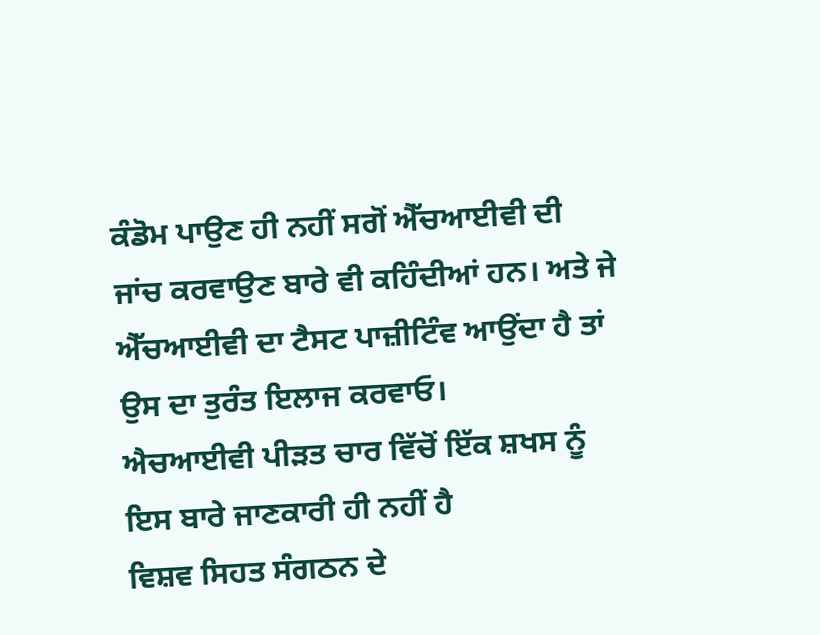ਕੰਡੋਮ ਪਾਉਣ ਹੀ ਨਹੀਂ ਸਗੋਂ ਐੱਚਆਈਵੀ ਦੀ ਜਾਂਚ ਕਰਵਾਉਣ ਬਾਰੇ ਵੀ ਕਹਿੰਦੀਆਂ ਹਨ। ਅਤੇ ਜੇ ਐੱਚਆਈਵੀ ਦਾ ਟੈਸਟ ਪਾਜ਼ੀਟਿੰਵ ਆਉਂਦਾ ਹੈ ਤਾਂ ਉਸ ਦਾ ਤੁਰੰਤ ਇਲਾਜ ਕਰਵਾਓ।
ਐਚਆਈਵੀ ਪੀੜਤ ਚਾਰ ਵਿੱਚੋਂ ਇੱਕ ਸ਼ਖਸ ਨੂੰ ਇਸ ਬਾਰੇ ਜਾਣਕਾਰੀ ਹੀ ਨਹੀਂ ਹੈ
ਵਿਸ਼ਵ ਸਿਹਤ ਸੰਗਠਨ ਦੇ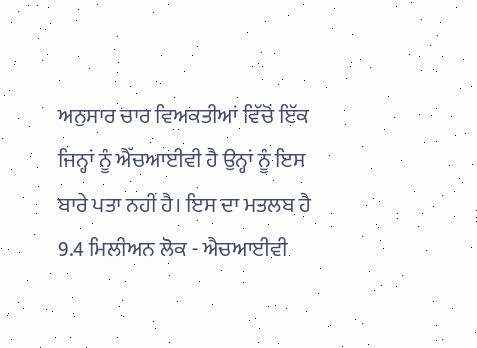ਅਨੁਸਾਰ ਚਾਰ ਵਿਅਕਤੀਆਂ ਵਿੱਚੋਂ ਇੱਕ ਜਿਨ੍ਹਾਂ ਨੂੰ ਐੱਚਆਈਵੀ ਹੈ ਉਨ੍ਹਾਂ ਨੂੰ ਇਸ ਬਾਰੇ ਪਤਾ ਨਹੀਂ ਹੈ। ਇਸ ਦਾ ਮਤਲਬ ਹੈ 9.4 ਮਿਲੀਅਨ ਲੋਕ - ਐਚਆਈਵੀ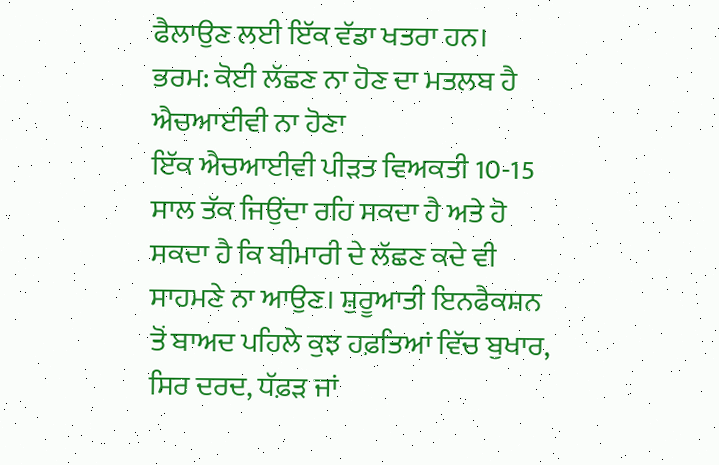ਫੈਲਾਉਣ ਲਈ ਇੱਕ ਵੱਡਾ ਖਤਰਾ ਹਨ।
ਭਰਮ: ਕੋਈ ਲੱਛਣ ਨਾ ਹੋਣ ਦਾ ਮਤਲਬ ਹੈ ਐਚਆਈਵੀ ਨਾ ਹੋਣਾ
ਇੱਕ ਐਚਆਈਵੀ ਪੀੜਤ ਵਿਅਕਤੀ 10-15 ਸਾਲ ਤੱਕ ਜਿਉਂਦਾ ਰਹਿ ਸਕਦਾ ਹੈ ਅਤੇ ਹੋ ਸਕਦਾ ਹੈ ਕਿ ਬੀਮਾਰੀ ਦੇ ਲੱਛਣ ਕਦੇ ਵੀ ਸਾਹਮਣੇ ਨਾ ਆਉਣ। ਸ਼ੁਰੂਆਤੀ ਇਨਫੈਕਸ਼ਨ ਤੋਂ ਬਾਅਦ ਪਹਿਲੇ ਕੁਝ ਹਫ਼ਤਿਆਂ ਵਿੱਚ ਬੁਖਾਰ, ਸਿਰ ਦਰਦ, ਧੱਫ਼ੜ ਜਾਂ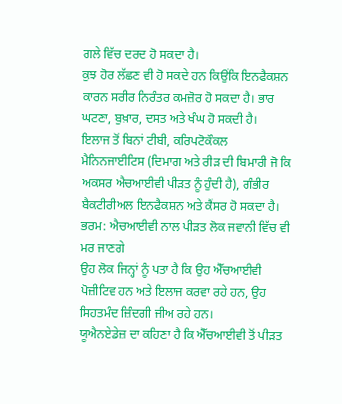ਗਲੇ ਵਿੱਚ ਦਰਦ ਹੋ ਸਕਦਾ ਹੈ।
ਕੁਝ ਹੋਰ ਲੱਛਣ ਵੀ ਹੋ ਸਕਦੇ ਹਨ ਕਿਉਂਕਿ ਇਨਫੈਕਸ਼ਨ ਕਾਰਨ ਸਰੀਰ ਨਿਰੰਤਰ ਕਮਜ਼ੋਰ ਹੋ ਸਕਦਾ ਹੈ। ਭਾਰ ਘਟਣਾ, ਬੁਖ਼ਾਰ, ਦਸਤ ਅਤੇ ਖੰਘ ਹੋ ਸਕਦੀ ਹੈ।
ਇਲਾਜ ਤੋਂ ਬਿਨਾਂ ਟੀਬੀ, ਕਰਿਪਟੋਕੌਕਲ ਮੈਨਿਨਜਾਈਟਿਸ (ਦਿਮਾਗ ਅਤੇ ਰੀੜ ਦੀ ਬਿਮਾਰੀ ਜੋ ਕਿ ਅਕਸਰ ਐਚਆਈਵੀ ਪੀੜਤ ਨੂੰ ਹੁੰਦੀ ਹੈ), ਗੰਭੀਰ ਬੈਕਟੀਰੀਅਲ ਇਨਫੈਕਸ਼ਨ ਅਤੇ ਕੈਂਸਰ ਹੋ ਸਕਦਾ ਹੈ।
ਭਰਮ: ਐਚਆਈਵੀ ਨਾਲ ਪੀੜਤ ਲੋਕ ਜਵਾਨੀ ਵਿੱਚ ਵੀ ਮਰ ਜਾਣਗੇ
ਉਹ ਲੋਕ ਜਿਨ੍ਹਾਂ ਨੂੰ ਪਤਾ ਹੈ ਕਿ ਉਹ ਐੱਚਆਈਵੀ ਪੋਜ਼ੀਟਿਵ ਹਨ ਅਤੇ ਇਲਾਜ ਕਰਵਾ ਰਹੇ ਹਨ, ਉਹ ਸਿਹਤਮੰਦ ਜ਼ਿੰਦਗੀ ਜੀਅ ਰਹੇ ਹਨ।
ਯੂਐਨਏਡੇਜ਼ ਦਾ ਕਹਿਣਾ ਹੈ ਕਿ ਐੱਚਆਈਵੀ ਤੋਂ ਪੀੜਤ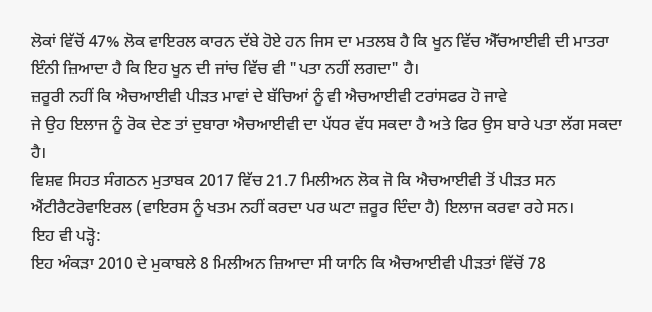ਲੋਕਾਂ ਵਿੱਚੋਂ 47% ਲੋਕ ਵਾਇਰਲ ਕਾਰਨ ਦੱਬੇ ਹੋਏ ਹਨ ਜਿਸ ਦਾ ਮਤਲਬ ਹੈ ਕਿ ਖੂਨ ਵਿੱਚ ਐੱਚਆਈਵੀ ਦੀ ਮਾਤਰਾ ਇੰਨੀ ਜ਼ਿਆਦਾ ਹੈ ਕਿ ਇਹ ਖੂਨ ਦੀ ਜਾਂਚ ਵਿੱਚ ਵੀ "ਪਤਾ ਨਹੀਂ ਲਗਦਾ" ਹੈ।
ਜ਼ਰੂਰੀ ਨਹੀਂ ਕਿ ਐਚਆਈਵੀ ਪੀੜਤ ਮਾਵਾਂ ਦੇ ਬੱਚਿਆਂ ਨੂੰ ਵੀ ਐਚਆਈਵੀ ਟਰਾਂਸਫਰ ਹੋ ਜਾਵੇ
ਜੇ ਉਹ ਇਲਾਜ ਨੂੰ ਰੋਕ ਦੇਣ ਤਾਂ ਦੁਬਾਰਾ ਐਚਆਈਵੀ ਦਾ ਪੱਧਰ ਵੱਧ ਸਕਦਾ ਹੈ ਅਤੇ ਫਿਰ ਉਸ ਬਾਰੇ ਪਤਾ ਲੱਗ ਸਕਦਾ ਹੈ।
ਵਿਸ਼ਵ ਸਿਹਤ ਸੰਗਠਨ ਮੁਤਾਬਕ 2017 ਵਿੱਚ 21.7 ਮਿਲੀਅਨ ਲੋਕ ਜੋ ਕਿ ਐਚਆਈਵੀ ਤੋਂ ਪੀੜਤ ਸਨ ਐਂਟੀਰੈਟਰੋਵਾਇਰਲ (ਵਾਇਰਸ ਨੂੰ ਖਤਮ ਨਹੀਂ ਕਰਦਾ ਪਰ ਘਟਾ ਜ਼ਰੂਰ ਦਿੰਦਾ ਹੈ) ਇਲਾਜ ਕਰਵਾ ਰਹੇ ਸਨ।
ਇਹ ਵੀ ਪੜ੍ਹੋ:
ਇਹ ਅੰਕੜਾ 2010 ਦੇ ਮੁਕਾਬਲੇ 8 ਮਿਲੀਅਨ ਜ਼ਿਆਦਾ ਸੀ ਯਾਨਿ ਕਿ ਐਚਆਈਵੀ ਪੀੜਤਾਂ ਵਿੱਚੋਂ 78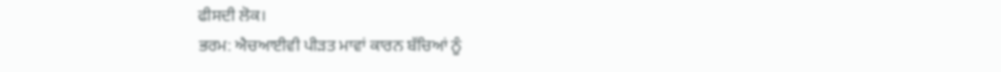ਫੀਸਦੀ ਲੋਕ।
ਭਰਮ: ਐਚਆਈਵੀ ਪੀੜਤ ਮਾਵਾਂ ਕਾਰਨ ਬੱਚਿਆਂ ਨੂੰ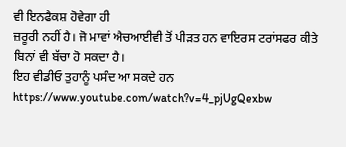ਵੀ ਇਨਫੈਕਸ਼ ਹੋਵੇਗਾ ਹੀ
ਜ਼ਰੂਰੀ ਨਹੀਂ ਹੈ। ਜੋ ਮਾਵਾਂ ਐਚਆਈਵੀ ਤੋਂ ਪੀੜਤ ਹਨ ਵਾਇਰਸ ਟਰਾਂਸਫਰ ਕੀਤੇ ਬਿਨਾਂ ਵੀ ਬੱਚਾ ਹੋ ਸਕਦਾ ਹੈ।
ਇਹ ਵੀਡੀਓ ਤੁਹਾਨੂੰ ਪਸੰਦ ਆ ਸਕਦੇ ਹਨ
https://www.youtube.com/watch?v=4_pjUgQexbw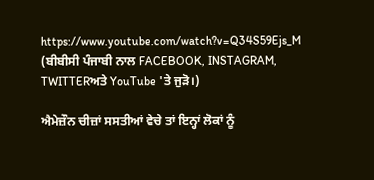https://www.youtube.com/watch?v=Q34S59Ejs_M
(ਬੀਬੀਸੀ ਪੰਜਾਬੀ ਨਾਲ FACEBOOK, INSTAGRAM, TWITTERਅਤੇ YouTube 'ਤੇ ਜੁੜੋ।)

ਐਮੇਜ਼ੌਨ ਚੀਜ਼ਾਂ ਸਸਤੀਆਂ ਵੇਚੇ ਤਾਂ ਇਨ੍ਹਾਂ ਲੋਕਾਂ ਨੂੰ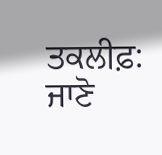ਤਕਲੀਫ਼: ਜਾਣੋ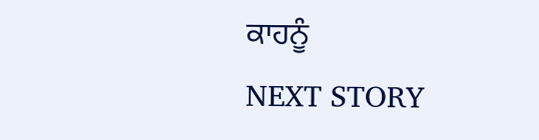ਕਾਹਨੂੰ
NEXT STORY